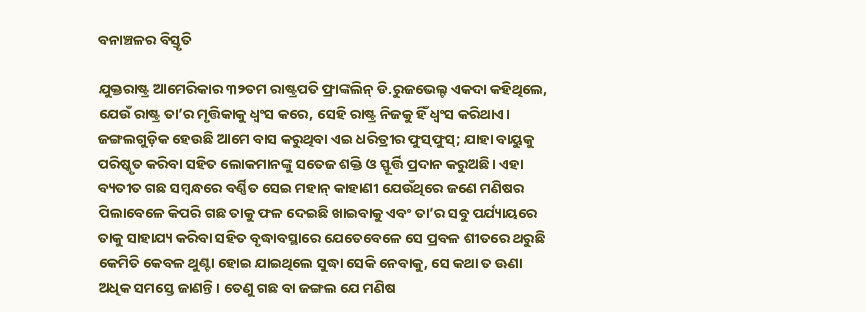ବନାଞ୍ଚଳର ବିସ୍ତୃତି

ଯୁକ୍ତରାଷ୍ଟ୍ର ଆମେରିକାର ୩୨ତମ ରାଷ୍ଟ୍ରପତି ଫ୍ରାଙ୍କଲିନ୍‌ ଡି.ରୁଜଭେଲ୍ଟ ଏକଦା କହିଥିଲେ, ଯେଉଁ ରାଷ୍ଟ୍ର ତା’ର ମୃତ୍ତିକାକୁ ଧ୍ୱଂସ କରେ, ସେହି ରାଷ୍ଟ୍ର ନିଜକୁ ହିଁ ଧ୍ୱଂସ କରିଥାଏ। ଜଙ୍ଗଲଗୁଡ଼ିକ ହେଉଛି ଆମେ ବାସ କରୁଥିବା ଏଇ ଧରିତ୍ରୀର ଫୁସ୍‌ଫୁସ୍‌; ଯାହା ବାୟୁକୁ ପରିଷ୍କୃତ କରିବା ସହିତ ଲୋକମାନଙ୍କୁ ସତେଜ ଶକ୍ତି ଓ ସ୍ଫୂର୍ତ୍ତି ପ୍ରଦାନ କରୁଅଛି। ଏହା ବ୍ୟତୀତ ଗଛ ସମ୍ବନ୍ଧରେ ବର୍ଣ୍ଣିତ ସେଇ ମହାନ୍‌ କାହାଣୀ ଯେଉଁଥିରେ ଜଣେ ମଣିଷର ପିଲାବେଳେ କିପରି ଗଛ ତାକୁ ଫଳ ଦେଇଛି ଖାଇବାକୁ ଏବଂ ତା’ର ସବୁ ପର୍ଯ୍ୟାୟରେ ତାକୁ ସାହାଯ୍ୟ କରିବା ସହିତ ବୃଦ୍ଧାବସ୍ଥାରେ ଯେତେବେଳେ ସେ ପ୍ରବଳ ଶୀତରେ ଥରୁଛି କେମିତି କେବଳ ଥୁଣ୍ଟା ହୋଇ ଯାଇଥିଲେ ସୁଦ୍ଧା ସେକି ନେବାକୁ, ସେ କଥା ତ ଊଣା ଅଧିକ ସମସ୍ତେ ଜାଣନ୍ତି। ତେଣୁ ଗଛ ବା ଜଙ୍ଗଲ ଯେ ମଣିଷ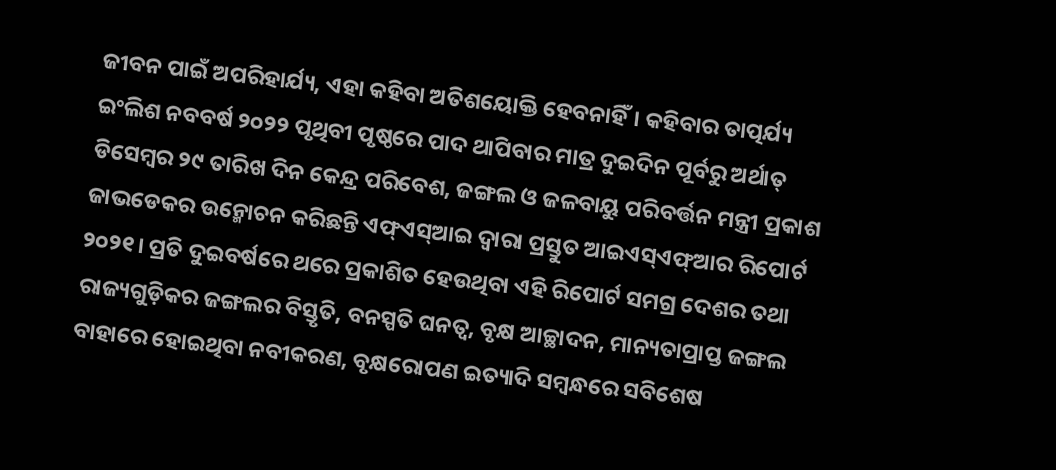ଜୀବନ ପାଇଁ ଅପରିହାର୍ଯ୍ୟ, ଏହା କହିବା ଅତିଶୟୋକ୍ତି ହେବନାହିଁ। କହିବାର ତାତ୍ପର୍ଯ୍ୟ ଇଂଲିଶ ନବବର୍ଷ ୨୦୨୨ ପୃଥିବୀ ପୃଷ୍ଠରେ ପାଦ ଥାପିବାର ମାତ୍ର ଦୁଇଦିନ ପୂର୍ବରୁ ଅର୍ଥାତ୍‌ ଡିସେମ୍ବର ୨୯ ତାରିଖ ଦିନ କେନ୍ଦ୍ର ପରିବେଶ, ଜଙ୍ଗଲ ଓ ଜଳବାୟୁ ପରିବର୍ତ୍ତନ ମନ୍ତ୍ରୀ ପ୍ରକାଶ ଜାଭଡେକର ଉନ୍ମୋଚନ କରିଛନ୍ତି ଏଫ୍‌ଏସ୍‌ଆଇ ଦ୍ୱାରା ପ୍ରସ୍ତୁତ ଆଇଏସ୍‌ଏଫ୍‌ଆର ରିପୋର୍ଟ ୨୦୨୧। ପ୍ରତି ଦୁଇବର୍ଷରେ ଥରେ ପ୍ରକାଶିତ ହେଉଥିବା ଏହି ରିପୋର୍ଟ ସମଗ୍ର ଦେଶର ତଥା ରାଜ୍ୟଗୁଡ଼ିକର ଜଙ୍ଗଲର ବିସ୍ତୃତି, ବନସ୍ପତି ଘନତ୍ୱ, ବୃକ୍ଷ ଆଚ୍ଛାଦନ, ମାନ୍ୟତାପ୍ରାପ୍ତ ଜଙ୍ଗଲ ବାହାରେ ହୋଇଥିବା ନବୀକରଣ, ବୃକ୍ଷରୋପଣ ଇତ୍ୟାଦି ସମ୍ବନ୍ଧରେ ସବିଶେଷ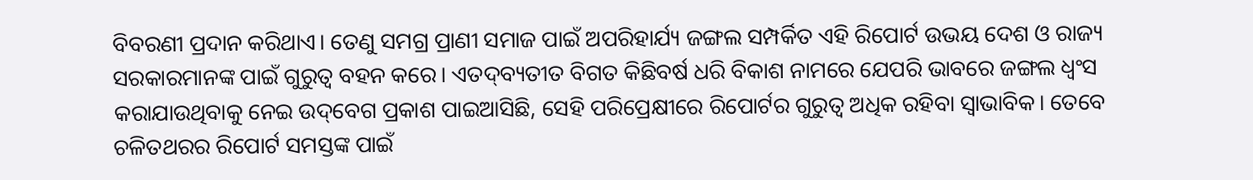ବିବରଣୀ ପ୍ରଦାନ କରିଥାଏ। ତେଣୁ ସମଗ୍ର ପ୍ରାଣୀ ସମାଜ ପାଇଁ ଅପରିହାର୍ଯ୍ୟ ଜଙ୍ଗଲ ସମ୍ପର୍କିତ ଏହି ରିପୋର୍ଟ ଉଭୟ ଦେଶ ଓ ରାଜ୍ୟ ସରକାରମାନଙ୍କ ପାଇଁ ଗୁରୁତ୍ୱ ବହନ କରେ। ଏତଦ୍‌ବ୍ୟତୀତ ବିଗତ କିଛିବର୍ଷ ଧରି ବିକାଶ ନାମରେ ଯେପରି ଭାବରେ ଜଙ୍ଗଲ ଧ୍ୱଂସ କରାଯାଉଥିବାକୁ ନେଇ ଉଦ୍‌ବେଗ ପ୍ରକାଶ ପାଇଆସିଛି, ସେହି ପରିପ୍ରେକ୍ଷୀରେ ରିପୋର୍ଟର ଗୁରୁତ୍ୱ ଅଧିକ ରହିବା ସ୍ବାଭାବିକ। ତେବେ ଚଳିତଥରର ରିପୋର୍ଟ ସମସ୍ତଙ୍କ ପାଇଁ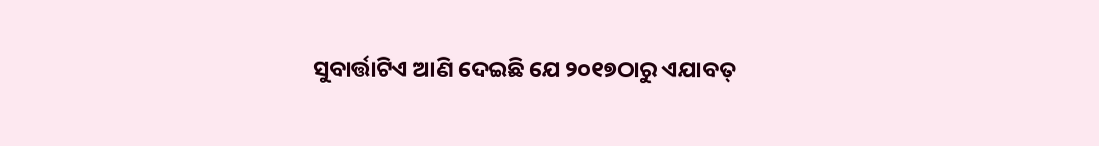ସୁବାର୍ତ୍ତାଟିଏ ଆଣି ଦେଇଛି ଯେ ୨୦୧୭ଠାରୁ ଏଯାବତ୍‌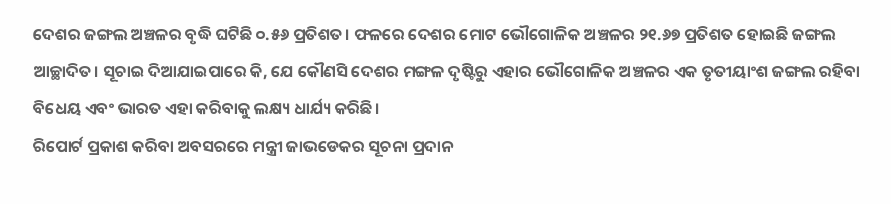ଦେଶର ଜଙ୍ଗଲ ଅଞ୍ଚଳର ବୃଦ୍ଧି ଘଟିଛି ୦.୫୬ ପ୍ରତିଶତ। ଫଳରେ ଦେଶର ମୋଟ ଭୌଗୋଳିକ ଅଞ୍ଚଳର ୨୧.୬୭ ପ୍ରତିଶତ ହୋଇଛି ଜଙ୍ଗଲ ଆଚ୍ଛାଦିତ। ସୂଚାଇ ଦିଆଯାଇପାରେ କି, ଯେ କୌଣସି ଦେଶର ମଙ୍ଗଳ ଦୃଷ୍ଟିରୁ ଏହାର ଭୌଗୋଳିକ ଅଞ୍ଚଳର ଏକ ତୃତୀୟାଂଶ ଜଙ୍ଗଲ ରହିବା ବିଧେୟ ଏବଂ ଭାରତ ଏହା କରିବାକୁ ଲକ୍ଷ୍ୟ ଧାର୍ଯ୍ୟ କରିଛି।
ରିପୋର୍ଟ ପ୍ରକାଶ କରିବା ଅବସରରେ ମନ୍ତ୍ରୀ ଜାଭଡେକର ସୂଚନା ପ୍ରଦାନ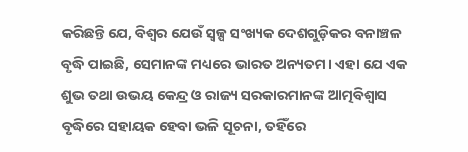କରିଛନ୍ତି ଯେ, ବିଶ୍ୱର ଯେଉଁ ସ୍ବଳ୍ପ ସଂଖ୍ୟକ ଦେଶଗୁଡ଼ିକର ବନାଞ୍ଚଳ ବୃଦ୍ଧି ପାଇଛି, ସେମାନଙ୍କ ମଧ୍ୟରେ ଭାରତ ଅନ୍ୟତମ। ଏହା ଯେ ଏକ ଶୁଭ ତଥା ଉଭୟ କେନ୍ଦ୍ର ଓ ରାଜ୍ୟ ସରକାରମାନଙ୍କ ଆତ୍ମବିଶ୍ୱାସ ବୃଦ୍ଧିରେ ସହାୟକ ହେବା ଭଳି ସୂଚନା, ତହିଁରେ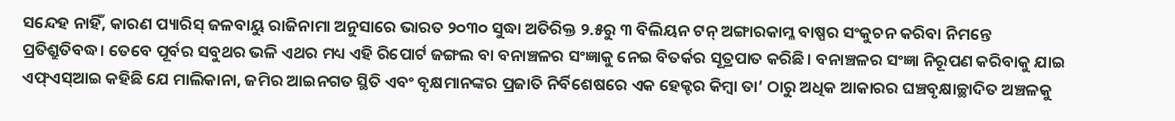ସନ୍ଦେହ ନାହିଁ, କାରଣ ପ୍ୟାରିସ୍‌ ଜଳବାୟୁ ରାଜିନାମା ଅନୁସାରେ ଭାରତ ୨୦୩୦ ସୁଦ୍ଧା ଅତିରିକ୍ତ ୨.୫ରୁ ୩ ବିଲିୟନ ଟନ୍‌ ଅଙ୍ଗାରକାମ୍ଳ ବାଷ୍ପର ସଂକୁଚନ କରିବା ନିମନ୍ତେ ପ୍ରତିଶ୍ରୁତିବଦ୍ଧ। ତେବେ ପୂର୍ବର ସବୁଥର ଭଳି ଏଥର ମଧ୍ୟ ଏହି ରିପୋର୍ଟ ଜଙ୍ଗଲ ବା ବନାଞ୍ଚଳର ସଂଜ୍ଞାକୁ ନେଇ ବିତର୍କର ସୂତ୍ରପାତ କରିଛି। ବନାଞ୍ଚଳର ସଂଜ୍ଞା ନିରୂପଣ କରିବାକୁ ଯାଇ ଏଫ୍‌ଏସ୍‌ଆଇ କହିଛି ଯେ ମାଲିକାନା, ଜମିର ଆଇନଗତ ସ୍ଥିତି ଏବଂ ବୃକ୍ଷମାନଙ୍କର ପ୍ରଜାତି ନିର୍ବିଶେଷରେ ଏକ ହେକ୍ଟର କିମ୍ବା ତା’ ଠାରୁ ଅଧିକ ଆକାରର ଘଞ୍ଚବୃକ୍ଷାଚ୍ଛାଦିତ ଅଞ୍ଚଳକୁ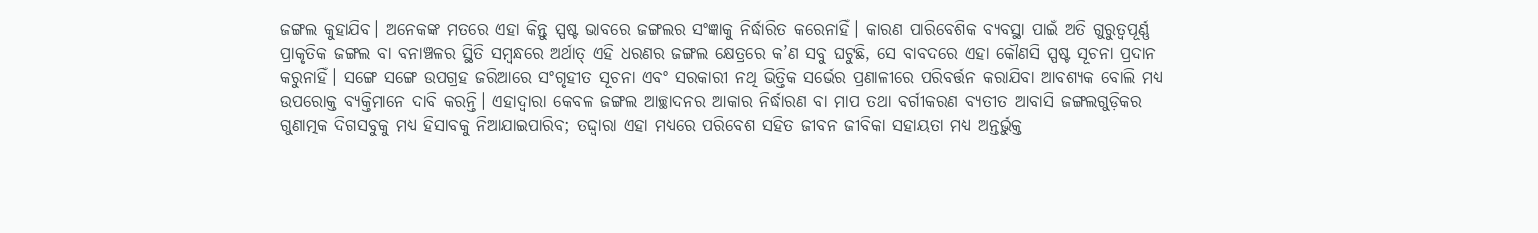ଜଙ୍ଗଲ କୁହାଯିବ। ଅନେକଙ୍କ ମତରେ ଏହା କିନ୍ତୁ ସ୍ପଷ୍ଟ ଭାବରେ ଜଙ୍ଗଲର ସଂଜ୍ଞାକୁ ନିର୍ଦ୍ଧାରିତ କରେନାହିଁ। କାରଣ ପାରିବେଶିକ ବ୍ୟବସ୍ଥା ପାଇଁ ଅତି ଗୁରୁତ୍ୱପୂର୍ଣ୍ଣ ପ୍ରାକୃତିକ ଜଙ୍ଗଲ ବା ବନାଞ୍ଚଳର ସ୍ଥିତି ସମ୍ବନ୍ଧରେ ଅର୍ଥାତ୍‌ ଏହି ଧରଣର ଜଙ୍ଗଲ କ୍ଷେତ୍ରରେ କ’ଣ ସବୁ ଘଟୁଛି, ସେ ବାବଦରେ ଏହା କୌଣସି ସ୍ପଷ୍ଟ ସୂଚନା ପ୍ରଦାନ କରୁନାହିଁ। ସଙ୍ଗେ ସଙ୍ଗେ ଉପଗ୍ରହ ଜରିଆରେ ସଂଗୃହୀତ ସୂଚନା ଏବଂ ସରକାରୀ ନଥି ଭିତ୍ତିକ ସର୍ଭେର ପ୍ରଣାଳୀରେ ପରିବର୍ତ୍ତନ କରାଯିବା ଆବଶ୍ୟକ ବୋଲି ମଧ୍ୟ ଉପରୋକ୍ତ ବ୍ୟକ୍ତିମାନେ ଦାବି କରନ୍ତି। ଏହାଦ୍ୱାରା କେବଳ ଜଙ୍ଗଲ ଆଚ୍ଛାଦନର ଆକାର ନିର୍ଦ୍ଧାରଣ ବା ମାପ ତଥା ବର୍ଗୀକରଣ ବ୍ୟତୀତ ଆବାସି ଜଙ୍ଗଲଗୁଡ଼ିକର ଗୁଣାତ୍ମକ ଦିଗସବୁକୁ ମଧ୍ୟ ହିସାବକୁ ନିଆଯାଇପାରିବ; ତଦ୍ଦ୍ବାରା ଏହା ମଧ୍ୟରେ ପରିବେଶ ସହିତ ଜୀବନ ଜୀବିକା ସହାୟତା ମଧ୍ୟ ଅନ୍ତର୍ଭୁକ୍ତ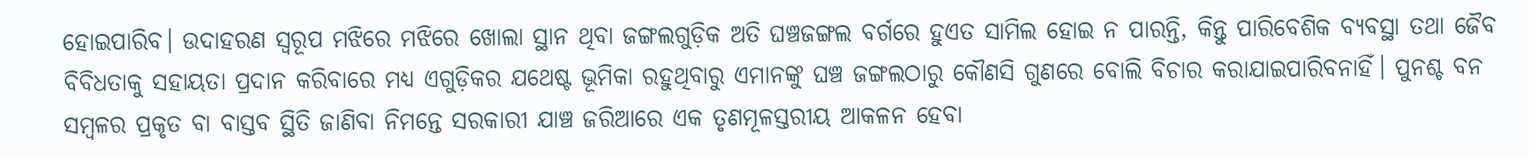ହୋଇପାରିବ। ଉଦାହରଣ ସ୍ବରୂପ ମଝିରେ ମଝିରେ ଖୋଲା ସ୍ଥାନ ଥିବା ଜଙ୍ଗଲଗୁଡ଼ିକ ଅତି ଘଞ୍ଚଜଙ୍ଗଲ ବର୍ଗରେ ହୁଏତ ସାମିଲ ହୋଇ ନ ପାରନ୍ତି, କିନ୍ତୁ ପାରିବେଶିକ ବ୍ୟବସ୍ଥା ତଥା ଜୈବ ବିବିଧତାକୁ ସହାୟତା ପ୍ରଦାନ କରିବାରେ ମଧ୍ୟ ଏଗୁଡ଼ିକର ଯଥେଷ୍ଟ ଭୂମିକା ରହୁଥିବାରୁ ଏମାନଙ୍କୁ ଘଞ୍ଚ ଜଙ୍ଗଲଠାରୁ କୌଣସି ଗୁଣରେ ବୋଲି ବିଚାର କରାଯାଇପାରିବନାହିଁ। ପୁନଶ୍ଚ ବନ ସମ୍ବଳର ପ୍ରକୃତ ବା ବାସ୍ତବ ସ୍ଥିତି ଜାଣିବା ନିମନ୍ତେ ସରକାରୀ ଯାଞ୍ଚ ଜରିଆରେ ଏକ ତୃଣମୂଳସ୍ତରୀୟ ଆକଳନ ହେବା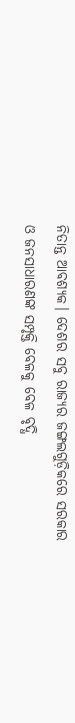ନିତାନ୍ତ ଆବଶ୍ୟକ। ଦେଶର ସବୁ ରାଜ୍ୟର ଜଙ୍ଗଲଗୁଡ଼ିକରେ ସରକାର ଓ ଜନସାଧାରଣଙ୍କ ସମ୍ପୃକ୍ତି ବେଳକୁ ବେଳ ବୃଦ୍ଧି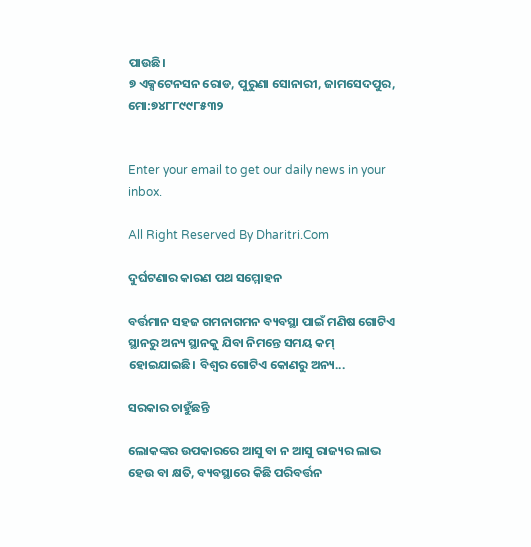ପାଉଛି।
୭ ଏକ୍ସଟେନସନ ରୋଡ, ପୁରୁଣା ସୋନାରୀ, ଜାମସେଦପୁର, ମୋ:୭୪୮୮୯୯୮୫୩୨


Enter your email to get our daily news in your inbox.

All Right Reserved By Dharitri.Com

ଦୁର୍ଘଟଣାର କାରଣ ପଥ ସମ୍ମୋହନ

ବର୍ତ୍ତମାନ ସହଜ ଗମନାଗମନ ବ୍ୟବସ୍ଥା ପାଇଁ ମଣିଷ ଗୋଟିଏ ସ୍ଥାନରୁ ଅନ୍ୟ ସ୍ଥାନକୁ ଯିବା ନିମନ୍ତେ ସମୟ କମ୍‌ ହୋଇଯାଇଛି। ବିଶ୍ୱର ଗୋଟିଏ କୋଣରୁ ଅନ୍ୟ...

ସରକାର ଚାହୁଁଛନ୍ତି

ଲୋକଙ୍କର ଉପକାରରେ ଆସୁ ବା ନ ଆସୁ ରାଜ୍ୟର ଲାଭ ହେଉ ବା କ୍ଷତି, ବ୍ୟବସ୍ଥାରେ କିଛି ପରିବର୍ତ୍ତନ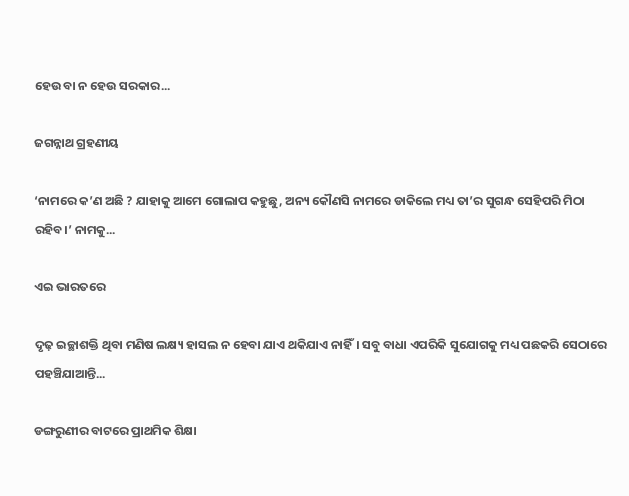ହେଉ ବା ନ ହେଉ ସରକାର...

ଜଗନ୍ନାଥ ଗ୍ରହଣୀୟ

‘ନାମରେ କ’ଣ ଅଛି ? ଯାହାକୁ ଆମେ ଗୋଲାପ କହୁଛୁ, ଅନ୍ୟ କୌଣସି ନାମରେ ଡାକିଲେ ମଧ୍ୟ ତା’ର ସୁଗନ୍ଧ ସେହିପରି ମିଠା ରହିବ।’ ନାମକୁ...

ଏଇ ଭାରତରେ

ଦୃଢ଼ ଇଚ୍ଛାଶକ୍ତି ଥିବା ମଣିଷ ଲକ୍ଷ୍ୟ ହାସଲ ନ ହେବା ଯାଏ ଥକିଯାଏ ନାହିଁ। ସବୁ ବାଧା ଏପରିକି ସୁଯୋଗକୁ ମଧ୍ୟ ପଛକରି ସେଠାରେ ପହଞ୍ଚିଯାଆନ୍ତି...

ଡଙ୍ଗରୁଣୀର ବାଟରେ ପ୍ରାଥମିକ ଶିକ୍ଷା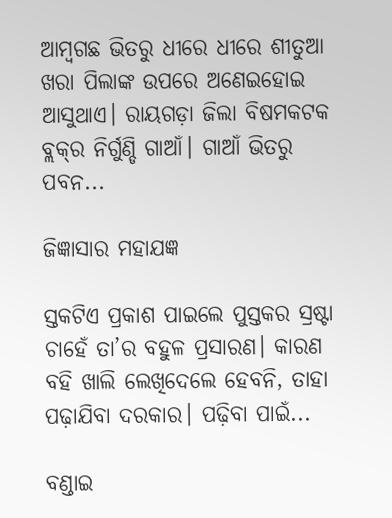ଆମ୍ବଗଛ ଭିତରୁ ଧୀରେ ଧୀରେ ଶୀତୁଆ ଖରା ପିଲାଙ୍କ ଉପରେ ଅଣେଇହୋଇ ଆସୁଥାଏ। ରାୟଗଡ଼ା ଜିଲା ବିଷମକଟକ ବ୍ଲକ୍‌ର ନିର୍ଗୁଣ୍ଡି ଗାଆଁ। ଗାଆଁ ଭିତରୁ ପବନ...

ଜିଜ୍ଞାସାର ମହାଯଜ୍ଞ

ସ୍ତକଟିଏ ପ୍ରକାଶ ପାଇଲେ ପୁସ୍ତକର ସ୍ରଷ୍ଟା ଚାହେଁ ତା’ର ବହୁଳ ପ୍ରସାରଣ। କାରଣ ବହି ଖାଲି ଲେଖିଦେଲେ ହେବନି, ତାହା ପଢ଼ାଯିବା ଦରକାର। ପଢ଼ିବା ପାଇଁ...

ବଣ୍ଡାଇ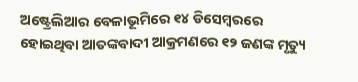ଅଷ୍ଟ୍ରେଲିଆର ବେଳାଭୂମିରେ ୧୪ ଡିସେମ୍ବରରେ ହୋଇଥିବା ଆତଙ୍କବାଦୀ ଆକ୍ରମଣରେ ୧୨ ଜଣଙ୍କ ମୃତ୍ୟୁ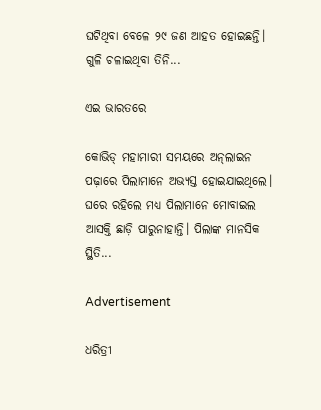ଘଟିଥିବା ବେଳେ ୨୯ ଜଣ ଆହତ ହୋଇଛନ୍ତି। ଗୁଳି ଚଳାଇଥିବା ତିନି...

ଏଇ ଭାରତରେ

କୋଭିଡ୍‌ ମହାମାରୀ ସମୟରେ ଅନ୍‌ଲାଇନ ପଢ଼ାରେ ପିଲାମାନେ ଅଭ୍ୟସ୍ତ ହୋଇଯାଇଥିଲେ। ଘରେ ରହିଲେ ମଧ୍ୟ ପିଲାମାନେ ମୋବାଇଲ ଆସକ୍ତି ଛାଡ଼ି ପାରୁନାହାନ୍ତି। ପିଲାଙ୍କ ମାନସିକ ସ୍ଥିତି...

Advertisement

ଧରିତ୍ରୀ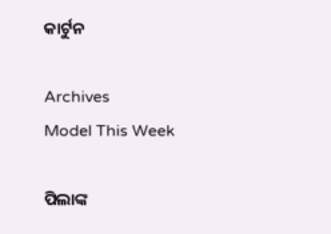କାର୍ଟୁନ

Archives
Model This Week

ପିଲାଙ୍କ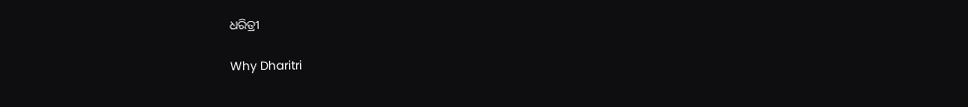ଧରିତ୍ରୀ

Why Dharitri